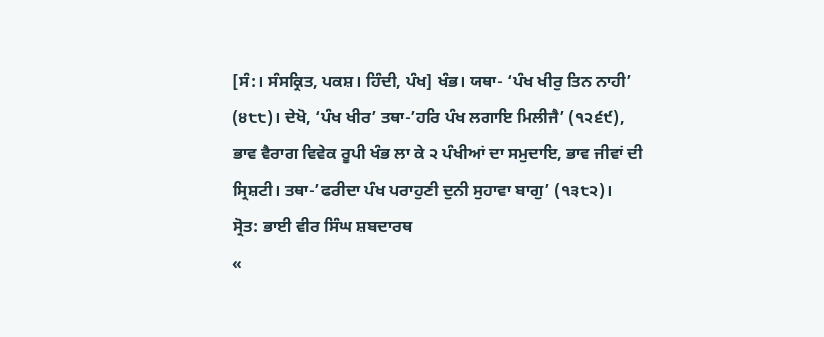[ਸੰ:। ਸੰਸਕ੍ਰਿਤ, ਪਕਸ਼। ਹਿੰਦੀ, ਪੰਖ] ਖੰਭ। ਯਥਾ- ‘ਪੰਖ ਖੀਰੁ ਤਿਨ ਨਾਹੀ’ (੪੮੮)। ਦੇਖੋ, ‘ਪੰਖ ਖੀਰ’ ਤਥਾ-’ਹਰਿ ਪੰਖ ਲਗਾਇ ਮਿਲੀਜੈ’ (੧੨੬੯), ਭਾਵ ਵੈਰਾਗ ਵਿਵੇਕ ਰੂਪੀ ਖੰਭ ਲਾ ਕੇ ੨ ਪੰਖੀਆਂ ਦਾ ਸਮੁਦਾਇ, ਭਾਵ ਜੀਵਾਂ ਦੀ ਸ੍ਰਿਸ਼ਟੀ। ਤਥਾ-’ਫਰੀਦਾ ਪੰਖ ਪਰਾਹੁਣੀ ਦੁਨੀ ਸੁਹਾਵਾ ਬਾਗੁ’ (੧੩੮੨)।
ਸ੍ਰੋਤ: ਭਾਈ ਵੀਰ ਸਿੰਘ ਸ਼ਬਦਾਰਥ
«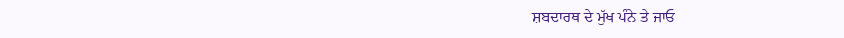ਸ਼ਬਦਾਰਥ ਦੇ ਮੁੱਖ ਪੰਨੇ ਤੇ ਜਾਓ